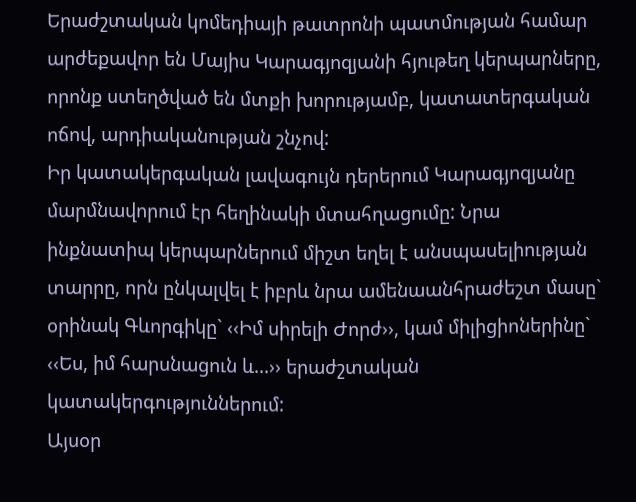Երաժշտական կոմեդիայի թատրոնի պատմության համար արժեքավոր են Մայիս Կարագյոզյանի հյութեղ կերպարները, որոնք ստեղծված են մտքի խորությամբ, կատատերգական ոճով, արդիականության շնչով:
Իր կատակերգական լավագույն դերերում Կարագյոզյանը մարմնավորում էր հեղինակի մտահղացումը: Նրա ինքնատիպ կերպարներում միշտ եղել է անսպասելիության տարրը, որն ընկալվել է իբրև նրա ամենաանհրաժեշտ մասը` օրինակ Գևորգիկը` ‹‹Իմ սիրելի Ժորժ››, կամ միլիցիոներինը` ‹‹Ես, իմ հարսնացուն և...›› երաժշտական կատակերգություններում:
Այսօր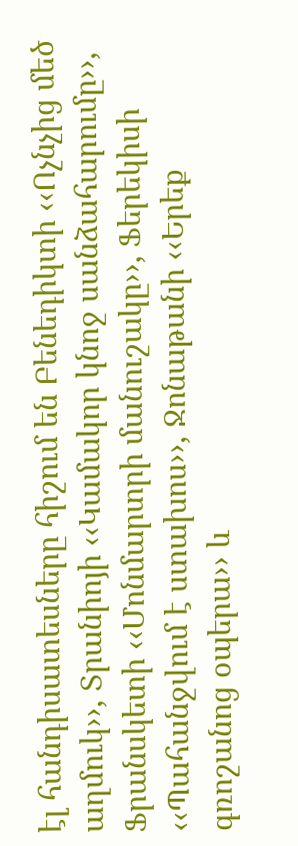էլ հանդիսատեսները հիշում են Բենեդիկտի ‹‹Ոչնչից մեծ աղմուկ››, Տրանիոյի ‹‹Կամակոր կնոջ սանձահարումը››, Ֆրանսկետի ‹‹Մոնմարտրի մանուշակը››, Ֆերեկիսի ‹‹Պահանջվում է ստախոս››, Ջոնաթանի ‹‹Երեք գռոշանոց օպերա›› և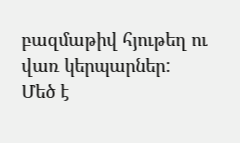բազմաթիվ հյութեղ ու վառ կերպարներ:
Մեծ է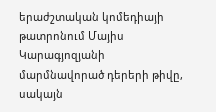երաժշտական կոմեդիայի թատրոնում Մայիս Կարագյոզյանի մարմնավորած դերերի թիվը, սակայն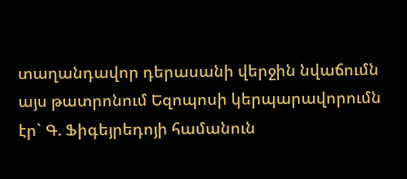տաղանդավոր դերասանի վերջին նվաճումն այս թատրոնում Եզոպոսի կերպարավորումն էր` Գ. Ֆիգեյրեդոյի համանուն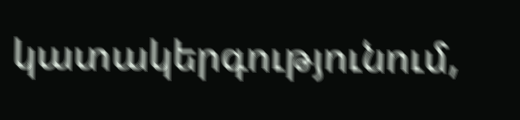կատակերգությունում,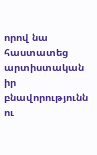որով նա հաստատեց արտիստական իր բնավորությունն ու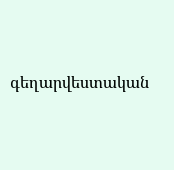գեղարվեստական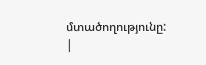մտածողությունը: |